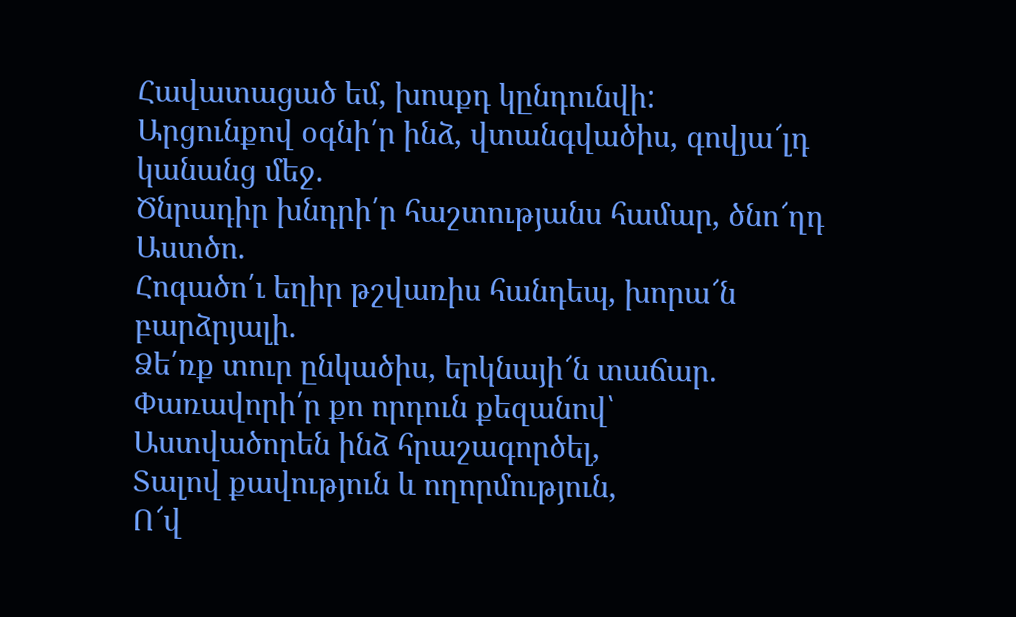Հավատացած եմ, խոսքդ կընդունվի:
Արցունքով օգնի՛ր ինձ, վտանգվածիս, գովյա՜լդ
կանանց մեջ.
Ծնրադիր խնդրի՛ր հաշտությանս համար, ծնո՜ղդ
Աստծո.
Հոգածո՛ւ եղիր թշվառիս հանդեպ, խորա՜ն
բարձրյալի.
Ձե՛ռք տուր ընկածիս, երկնայի՜ն տաճար.
Փառավորի՛ր քո որդուն քեզանով՝
Աստվածորեն ինձ հրաշագործել,
Տալով քավություն և ողորմություն,
Ո՜վ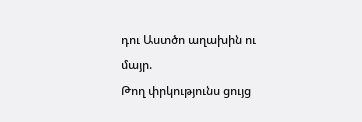դու Աստծո աղախին ու մայր.
Թող փրկությունս ցույց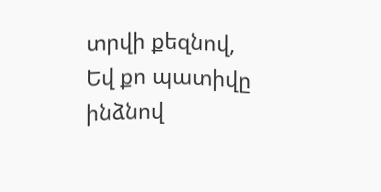տրվի քեզնով,
Եվ քո պատիվը ինձնով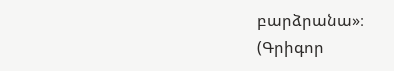բարձրանա»։
(Գրիգոր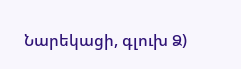Նարեկացի, գլուխ Ձ)